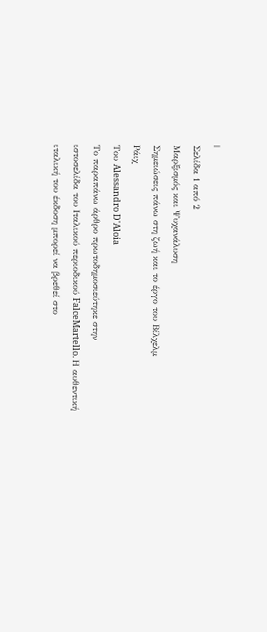|
Σελίδα 1 από 2
Μαρξισμός και Ψυχανάλυση
Σημειώσεις πάνω στη ζωή και το έργο του Βίλχελμ
Ράιχ
Του Alessandro D'Aloia
Το παραπάνω άρθρο πρωτοδημοσιεύτηκε στην
ιστοσελίδα του Ιταλικού περιοδικού FalceMartello. Η αυθεντική ιταλική του έκδοση μπορεί να βρεθεί στο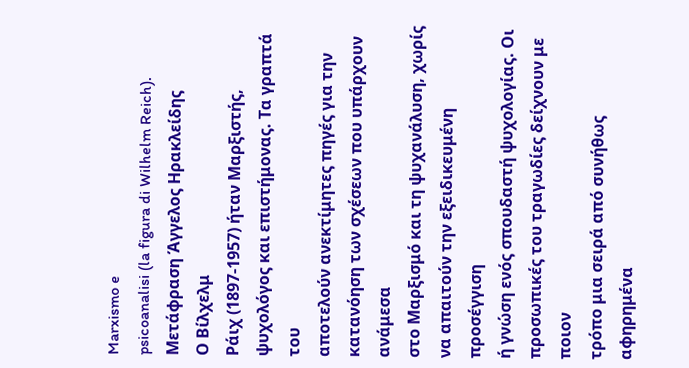Marxismo e
psicoanalisi (la figura di Wilhelm Reich). Μετάφραση Άγγελος Ηρακλείδης
Ο Βίλχελμ
Ράιχ (1897-1957) ήταν Μαρξιστής, ψυχολόγος και επιστήμονας. Τα γραπτά του
αποτελούν ανεκτίμητες πηγές για την κατανόηση των σχέσεων που υπάρχουν ανάμεσα
στο Μαρξισμό και τη ψυχανάλυση, χωρίς να απαιτούν την εξειδικευμένη προσέγγιση
ή γνώση ενός σπουδαστή ψυχολογίας. Οι προσωπικές του τραγωδίες δείχνουν με ποιον
τρόπο μια σειρά από συνήθως αφηρημένα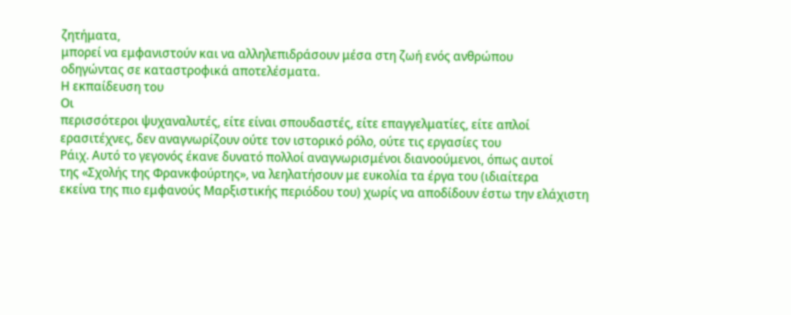ζητήματα,
μπορεί να εμφανιστούν και να αλληλεπιδράσουν μέσα στη ζωή ενός ανθρώπου
οδηγώντας σε καταστροφικά αποτελέσματα.
Η εκπαίδευση του
Οι
περισσότεροι ψυχαναλυτές, είτε είναι σπουδαστές, είτε επαγγελματίες, είτε απλοί
ερασιτέχνες, δεν αναγνωρίζουν ούτε τον ιστορικό ρόλο, ούτε τις εργασίες του
Ράιχ. Αυτό το γεγονός έκανε δυνατό πολλοί αναγνωρισμένοι διανοούμενοι, όπως αυτοί
της «Σχολής της Φρανκφούρτης», να λεηλατήσουν με ευκολία τα έργα του (ιδιαίτερα
εκείνα της πιο εμφανούς Μαρξιστικής περιόδου του) χωρίς να αποδίδουν έστω την ελάχιστη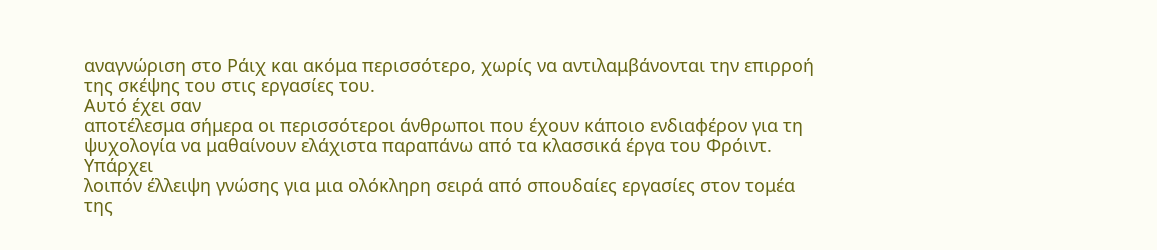αναγνώριση στο Ράιχ και ακόμα περισσότερο, χωρίς να αντιλαμβάνονται την επιρροή
της σκέψης του στις εργασίες του.
Αυτό έχει σαν
αποτέλεσμα σήμερα οι περισσότεροι άνθρωποι που έχουν κάποιο ενδιαφέρον για τη
ψυχολογία να μαθαίνουν ελάχιστα παραπάνω από τα κλασσικά έργα του Φρόιντ. Υπάρχει
λοιπόν έλλειψη γνώσης για μια ολόκληρη σειρά από σπουδαίες εργασίες στον τομέα
της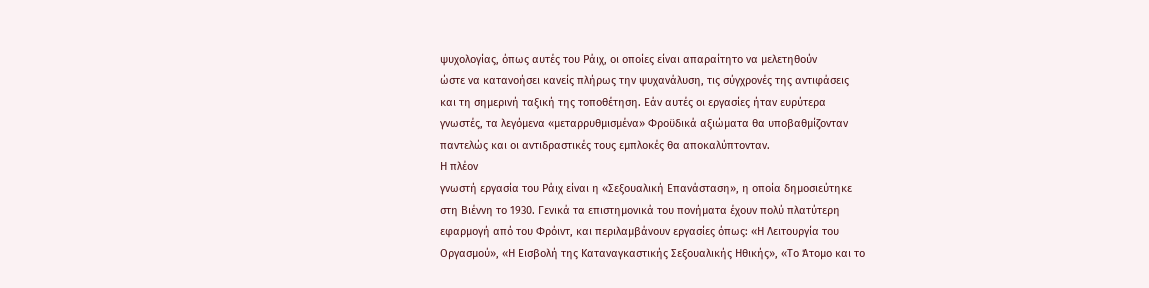ψυχολογίας, όπως αυτές του Ράιχ, οι οποίες είναι απαραίτητο να μελετηθούν
ώστε να κατανοήσει κανείς πλήρως την ψυχανάλυση, τις σύγχρονές της αντιφάσεις
και τη σημερινή ταξική της τοποθέτηση. Εάν αυτές οι εργασίες ήταν ευρύτερα
γνωστές, τα λεγόμενα «μεταρρυθμισμένα» Φροϋδικά αξιώματα θα υποβαθμίζονταν
παντελώς και οι αντιδραστικές τους εμπλοκές θα αποκαλύπτονταν.
Η πλέον
γνωστή εργασία του Ράιχ είναι η «Σεξουαλική Επανάσταση», η οποία δημοσιεύτηκε
στη Βιέννη το 1930. Γενικά τα επιστημονικά του πονήματα έχουν πολύ πλατύτερη
εφαρμογή από του Φρόιντ, και περιλαμβάνουν εργασίες όπως: «Η Λειτουργία του
Οργασμού», «Η Εισβολή της Καταναγκαστικής Σεξουαλικής Ηθικής», «Το Άτομο και το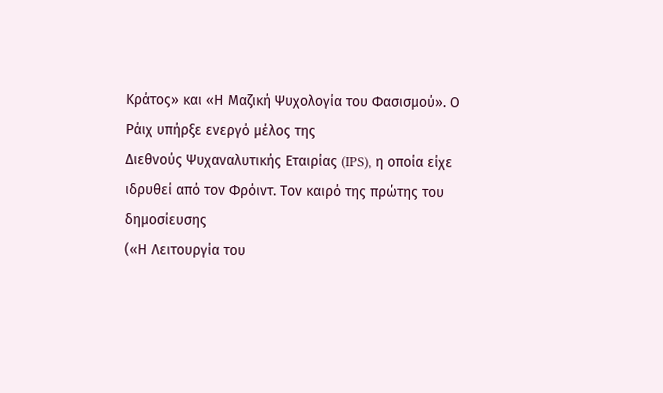Κράτος» και «Η Μαζική Ψυχολογία του Φασισμού». Ο Ράιχ υπήρξε ενεργό μέλος της
Διεθνούς Ψυχαναλυτικής Εταιρίας (IPS), η οποία είχε ιδρυθεί από τον Φρόιντ. Τον καιρό της πρώτης του δημοσίευσης
(«Η Λειτουργία του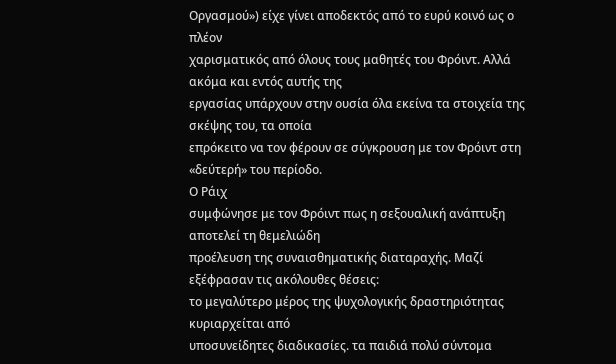Οργασμού») είχε γίνει αποδεκτός από το ευρύ κοινό ως ο πλέον
χαρισματικός από όλους τους μαθητές του Φρόιντ. Αλλά ακόμα και εντός αυτής της
εργασίας υπάρχουν στην ουσία όλα εκείνα τα στοιχεία της σκέψης του, τα οποία
επρόκειτο να τον φέρουν σε σύγκρουση με τον Φρόιντ στη «δεύτερή» του περίοδο.
Ο Ράιχ
συμφώνησε με τον Φρόιντ πως η σεξουαλική ανάπτυξη αποτελεί τη θεμελιώδη
προέλευση της συναισθηματικής διαταραχής. Μαζί εξέφρασαν τις ακόλουθες θέσεις:
το μεγαλύτερο μέρος της ψυχολογικής δραστηριότητας κυριαρχείται από
υποσυνείδητες διαδικασίες. τα παιδιά πολύ σύντομα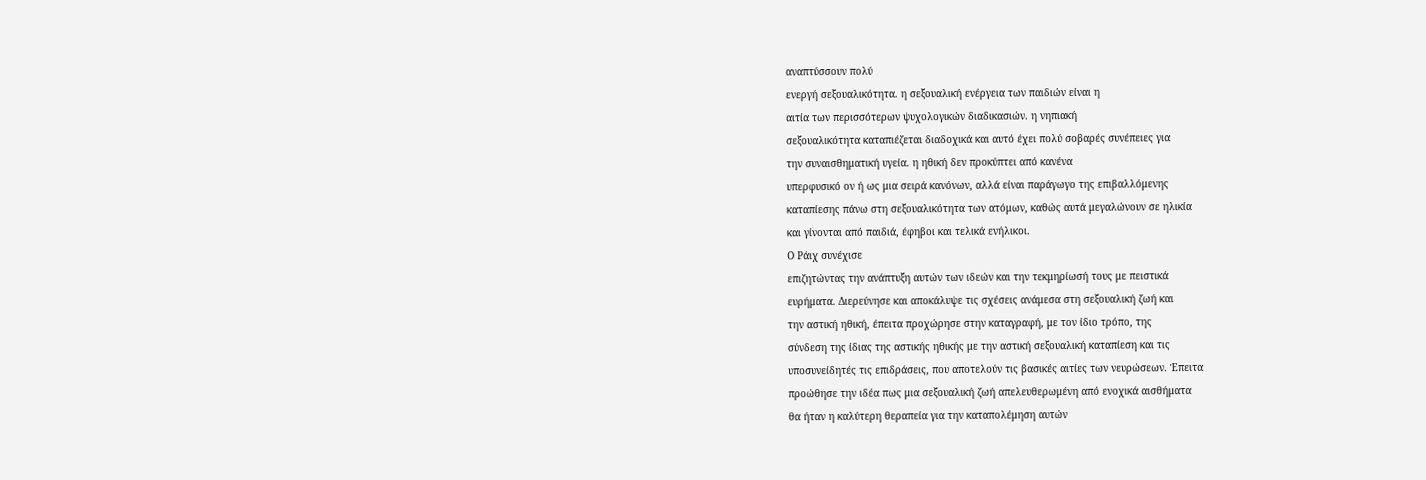αναπτύσσουν πολύ
ενεργή σεξουαλικότητα. η σεξουαλική ενέργεια των παιδιών είναι η
αιτία των περισσότερων ψυχολογικών διαδικασιών. η νηπιακή
σεξουαλικότητα καταπιέζεται διαδοχικά και αυτό έχει πολύ σοβαρές συνέπειες για
την συναισθηματική υγεία. η ηθική δεν προκύπτει από κανένα
υπερφυσικό ον ή ως μια σειρά κανόνων, αλλά είναι παράγωγο της επιβαλλόμενης
καταπίεσης πάνω στη σεξουαλικότητα των ατόμων, καθώς αυτά μεγαλώνουν σε ηλικία
και γίνονται από παιδιά, έφηβοι και τελικά ενήλικοι.
Ο Ράιχ συνέχισε
επιζητώντας την ανάπτυξη αυτών των ιδεών και την τεκμηρίωσή τους με πειστικά
ευρήματα. Διερεύνησε και αποκάλυψε τις σχέσεις ανάμεσα στη σεξουαλική ζωή και
την αστική ηθική, έπειτα προχώρησε στην καταγραφή, με τον ίδιο τρόπο, της
σύνδεση της ίδιας της αστικής ηθικής με την αστική σεξουαλική καταπίεση και τις
υποσυνείδητές τις επιδράσεις, που αποτελούν τις βασικές αιτίες των νευρώσεων. Έπειτα
προώθησε την ιδέα πως μια σεξουαλική ζωή απελευθερωμένη από ενοχικά αισθήματα
θα ήταν η καλύτερη θεραπεία για την καταπολέμηση αυτών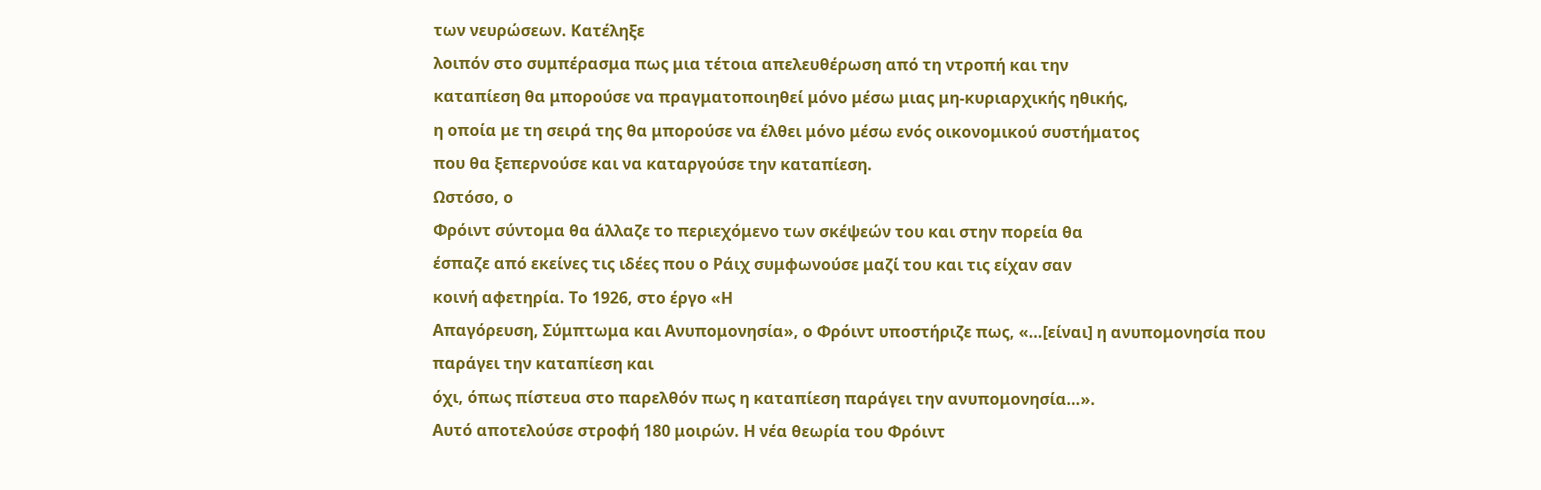των νευρώσεων. Κατέληξε
λοιπόν στο συμπέρασμα πως μια τέτοια απελευθέρωση από τη ντροπή και την
καταπίεση θα μπορούσε να πραγματοποιηθεί μόνο μέσω μιας μη-κυριαρχικής ηθικής,
η οποία με τη σειρά της θα μπορούσε να έλθει μόνο μέσω ενός οικονομικού συστήματος
που θα ξεπερνούσε και να καταργούσε την καταπίεση.
Ωστόσο, ο
Φρόιντ σύντομα θα άλλαζε το περιεχόμενο των σκέψεών του και στην πορεία θα
έσπαζε από εκείνες τις ιδέες που ο Ράιχ συμφωνούσε μαζί του και τις είχαν σαν
κοινή αφετηρία. Το 1926, στο έργο «Η
Απαγόρευση, Σύμπτωμα και Ανυπομονησία», ο Φρόιντ υποστήριζε πως, «…[είναι] η ανυπομονησία που παράγει την καταπίεση και
όχι, όπως πίστευα στο παρελθόν πως η καταπίεση παράγει την ανυπομονησία…».
Αυτό αποτελούσε στροφή 180 μοιρών. Η νέα θεωρία του Φρόιντ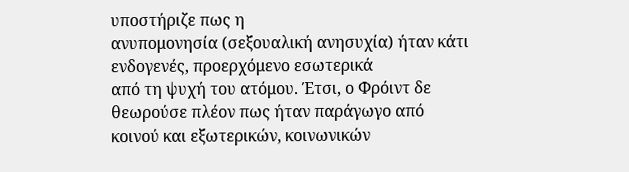υποστήριζε πως η
ανυπομονησία (σεξουαλική ανησυχία) ήταν κάτι ενδογενές, προερχόμενο εσωτερικά
από τη ψυχή του ατόμου. Έτσι, ο Φρόιντ δε θεωρούσε πλέον πως ήταν παράγωγο από
κοινού και εξωτερικών, κοινωνικών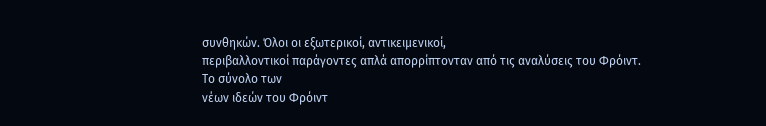συνθηκών. Όλοι οι εξωτερικοί, αντικειμενικοί,
περιβαλλοντικοί παράγοντες απλά απορρίπτονταν από τις αναλύσεις του Φρόιντ.
Το σύνολο των
νέων ιδεών του Φρόιντ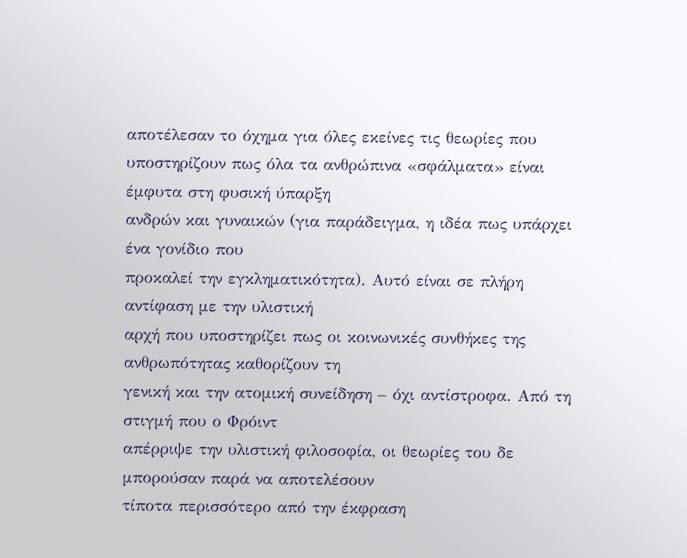αποτέλεσαν το όχημα για όλες εκείνες τις θεωρίες που
υποστηρίζουν πως όλα τα ανθρώπινα «σφάλματα» είναι έμφυτα στη φυσική ύπαρξη
ανδρών και γυναικών (για παράδειγμα, η ιδέα πως υπάρχει ένα γονίδιο που
προκαλεί την εγκληματικότητα). Αυτό είναι σε πλήρη αντίφαση με την υλιστική
αρχή που υποστηρίζει πως οι κοινωνικές συνθήκες της ανθρωπότητας καθορίζουν τη
γενική και την ατομική συνείδηση – όχι αντίστροφα. Από τη στιγμή που ο Φρόιντ
απέρριψε την υλιστική φιλοσοφία, οι θεωρίες του δε μπορούσαν παρά να αποτελέσουν
τίποτα περισσότερο από την έκφραση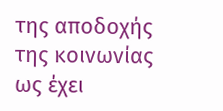της αποδοχής της κοινωνίας ως έχει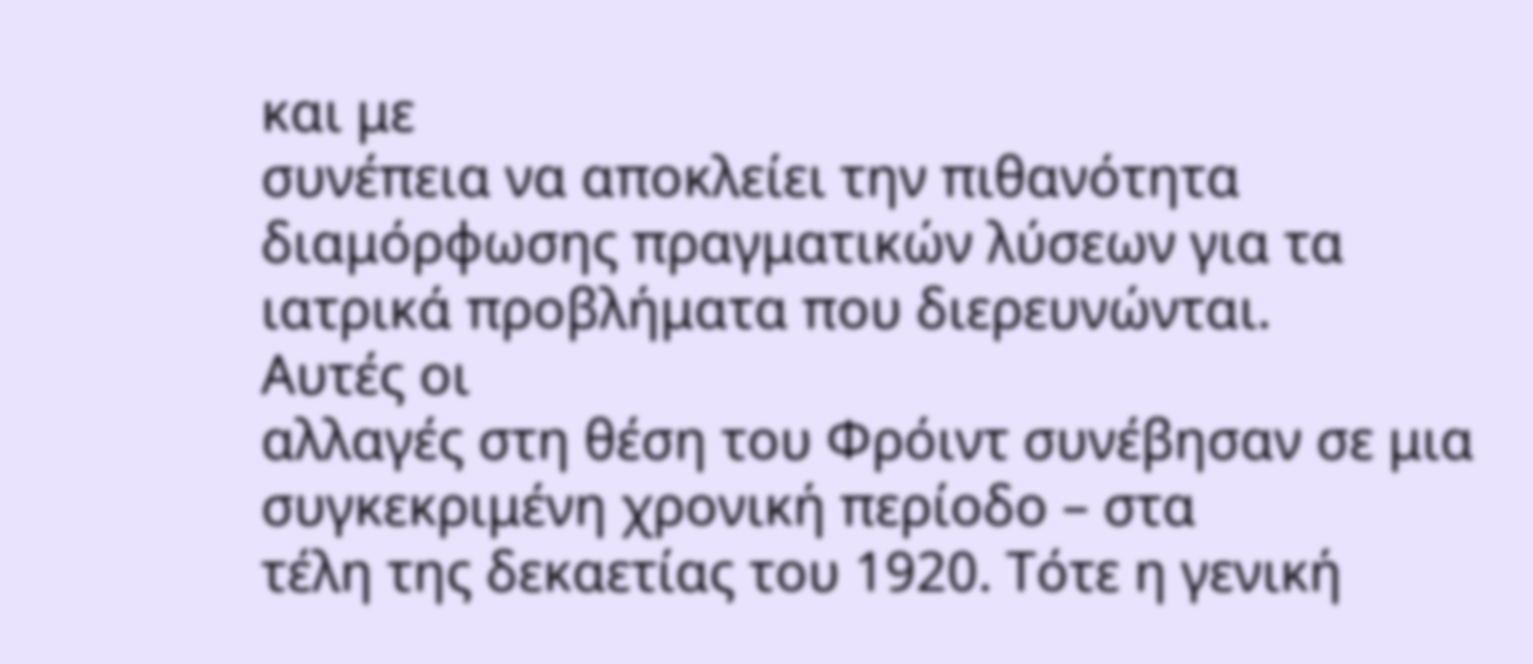και με
συνέπεια να αποκλείει την πιθανότητα διαμόρφωσης πραγματικών λύσεων για τα
ιατρικά προβλήματα που διερευνώνται.
Αυτές οι
αλλαγές στη θέση του Φρόιντ συνέβησαν σε μια συγκεκριμένη χρονική περίοδο – στα
τέλη της δεκαετίας του 1920. Τότε η γενική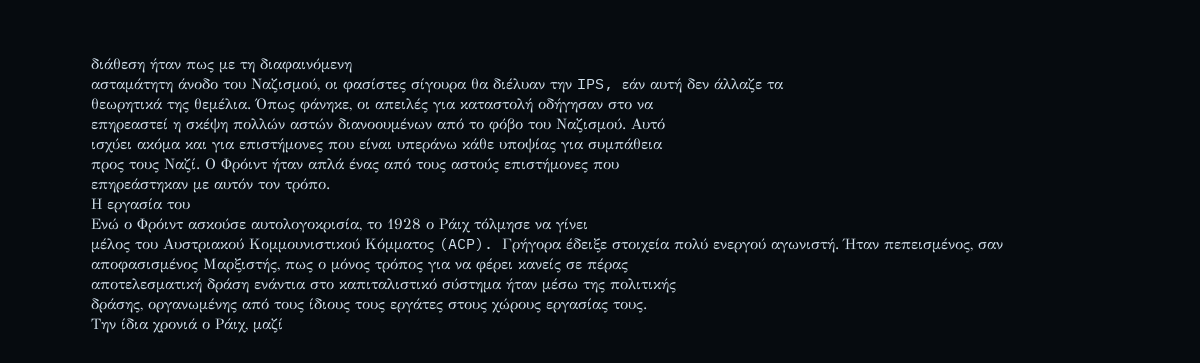διάθεση ήταν πως με τη διαφαινόμενη
ασταμάτητη άνοδο του Ναζισμού, οι φασίστες σίγουρα θα διέλυαν την IPS, εάν αυτή δεν άλλαζε τα
θεωρητικά της θεμέλια. Όπως φάνηκε, οι απειλές για καταστολή οδήγησαν στο να
επηρεαστεί η σκέψη πολλών αστών διανοουμένων από το φόβο του Ναζισμού. Αυτό
ισχύει ακόμα και για επιστήμονες που είναι υπεράνω κάθε υποψίας για συμπάθεια
προς τους Ναζί. Ο Φρόιντ ήταν απλά ένας από τους αστούς επιστήμονες που
επηρεάστηκαν με αυτόν τον τρόπο.
Η εργασία του
Ενώ ο Φρόιντ ασκούσε αυτολογοκρισία, το 1928 ο Ράιχ τόλμησε να γίνει
μέλος του Αυστριακού Κομμουνιστικού Κόμματος (ACP). Γρήγορα έδειξε στοιχεία πολύ ενεργού αγωνιστή. Ήταν πεπεισμένος, σαν
αποφασισμένος Μαρξιστής, πως ο μόνος τρόπος για να φέρει κανείς σε πέρας
αποτελεσματική δράση ενάντια στο καπιταλιστικό σύστημα ήταν μέσω της πολιτικής
δράσης, οργανωμένης από τους ίδιους τους εργάτες στους χώρους εργασίας τους.
Την ίδια χρονιά ο Ράιχ, μαζί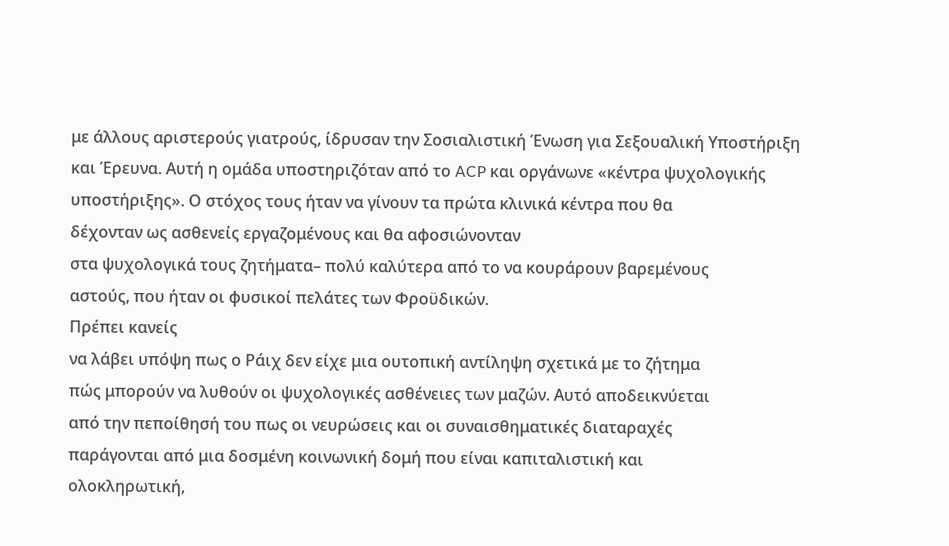με άλλους αριστερούς γιατρούς, ίδρυσαν την Σοσιαλιστική Ένωση για Σεξουαλική Υποστήριξη
και Έρευνα. Αυτή η ομάδα υποστηριζόταν από το ACP και οργάνωνε «κέντρα ψυχολογικής
υποστήριξης». Ο στόχος τους ήταν να γίνουν τα πρώτα κλινικά κέντρα που θα
δέχονταν ως ασθενείς εργαζομένους και θα αφοσιώνονταν
στα ψυχολογικά τους ζητήματα– πολύ καλύτερα από το να κουράρουν βαρεμένους
αστούς, που ήταν οι φυσικοί πελάτες των Φροϋδικών.
Πρέπει κανείς
να λάβει υπόψη πως ο Ράιχ δεν είχε μια ουτοπική αντίληψη σχετικά με το ζήτημα
πώς μπορούν να λυθούν οι ψυχολογικές ασθένειες των μαζών. Αυτό αποδεικνύεται
από την πεποίθησή του πως οι νευρώσεις και οι συναισθηματικές διαταραχές
παράγονται από μια δοσμένη κοινωνική δομή που είναι καπιταλιστική και
ολοκληρωτική,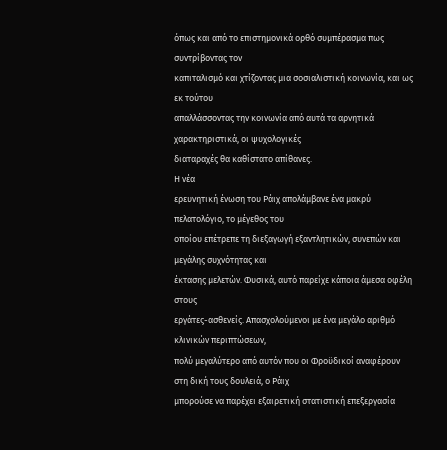όπως και από το επιστημονικά ορθό συμπέρασμα πως συντρίβοντας τον
καπιταλισμό και χτίζοντας μια σοσιαλιστική κοινωνία, και ως εκ τούτου
απαλλάσσοντας την κοινωνία από αυτά τα αρνητικά χαρακτηριστικά, οι ψυχολογικές
διαταραχές θα καθίστατο απίθανες.
Η νέα
ερευνητική ένωση του Ράιχ απολάμβανε ένα μακρύ πελατολόγιο, το μέγεθος του
οποίου επέτρεπε τη διεξαγωγή εξαντλητικών, συνεπών και μεγάλης συχνότητας και
έκτασης μελετών. Φυσικά, αυτό παρείχε κάποια άμεσα οφέλη στους
εργάτες-ασθενείς. Απασχολούμενοι με ένα μεγάλο αριθμό κλινικών περιπτώσεων,
πολύ μεγαλύτερο από αυτόν που οι Φροϋδικοί αναφέρουν στη δική τους δουλειά, ο Ράιχ
μπορούσε να παρέχει εξαιρετική στατιστική επεξεργασία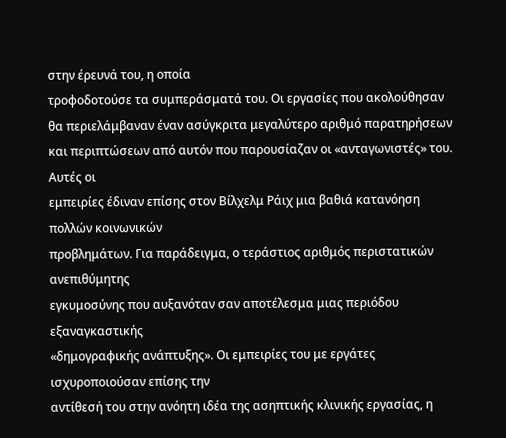στην έρευνά του, η οποία
τροφοδοτούσε τα συμπεράσματά του. Οι εργασίες που ακολούθησαν θα περιελάμβαναν έναν ασύγκριτα μεγαλύτερο αριθμό παρατηρήσεων
και περιπτώσεων από αυτόν που παρουσίαζαν οι «ανταγωνιστές» του.
Αυτές οι
εμπειρίες έδιναν επίσης στον Βίλχελμ Ράιχ μια βαθιά κατανόηση πολλών κοινωνικών
προβλημάτων. Για παράδειγμα, ο τεράστιος αριθμός περιστατικών ανεπιθύμητης
εγκυμοσύνης που αυξανόταν σαν αποτέλεσμα μιας περιόδου εξαναγκαστικής
«δημογραφικής ανάπτυξης». Οι εμπειρίες του με εργάτες ισχυροποιούσαν επίσης την
αντίθεσή του στην ανόητη ιδέα της ασηπτικής κλινικής εργασίας, η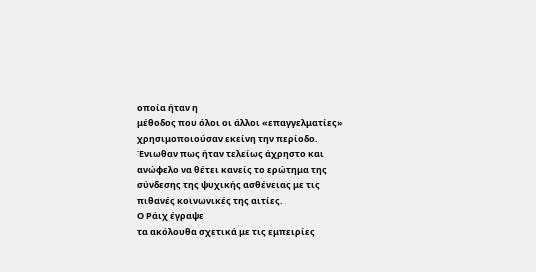οποία ήταν η
μέθοδος που όλοι οι άλλοι «επαγγελματίες» χρησιμοποιούσαν εκείνη την περίοδο.
Ένιωθαν πως ήταν τελείως άχρηστο και ανώφελο να θέτει κανείς το ερώτημα της
σύνδεσης της ψυχικής ασθένειας με τις πιθανές κοινωνικές της αιτίες.
Ο Ράιχ έγραψε
τα ακόλουθα σχετικά με τις εμπειρίες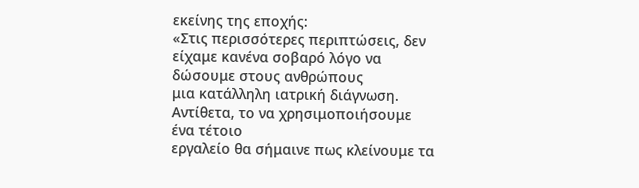εκείνης της εποχής:
«Στις περισσότερες περιπτώσεις, δεν
είχαμε κανένα σοβαρό λόγο να δώσουμε στους ανθρώπους
μια κατάλληλη ιατρική διάγνωση. Αντίθετα, το να χρησιμοποιήσουμε ένα τέτοιο
εργαλείο θα σήμαινε πως κλείνουμε τα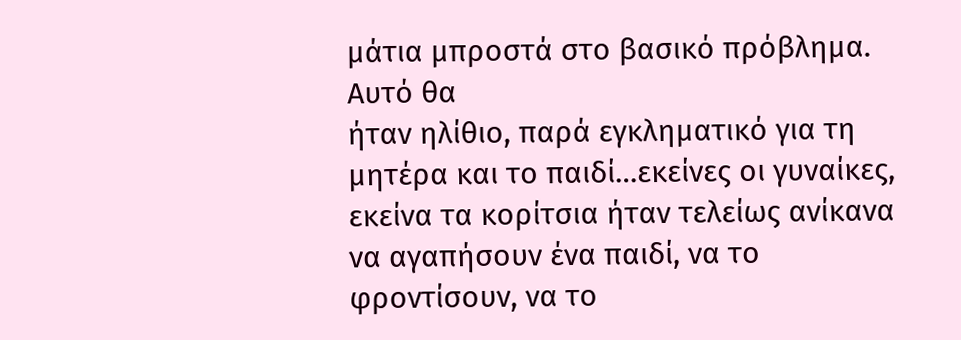μάτια μπροστά στο βασικό πρόβλημα. Αυτό θα
ήταν ηλίθιο, παρά εγκληματικό για τη μητέρα και το παιδί…εκείνες οι γυναίκες,
εκείνα τα κορίτσια ήταν τελείως ανίκανα να αγαπήσουν ένα παιδί, να το
φροντίσουν, να το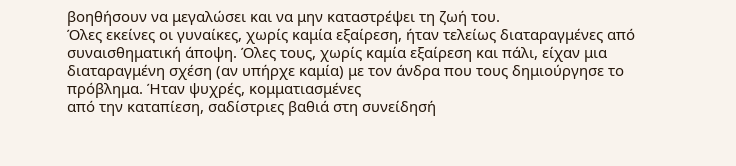βοηθήσουν να μεγαλώσει και να μην καταστρέψει τη ζωή του.
Όλες εκείνες οι γυναίκες, χωρίς καμία εξαίρεση, ήταν τελείως διαταραγμένες από
συναισθηματική άποψη. Όλες τους, χωρίς καμία εξαίρεση και πάλι, είχαν μια
διαταραγμένη σχέση (αν υπήρχε καμία) με τον άνδρα που τους δημιούργησε το
πρόβλημα. Ήταν ψυχρές, κομματιασμένες
από την καταπίεση, σαδίστριες βαθιά στη συνείδησή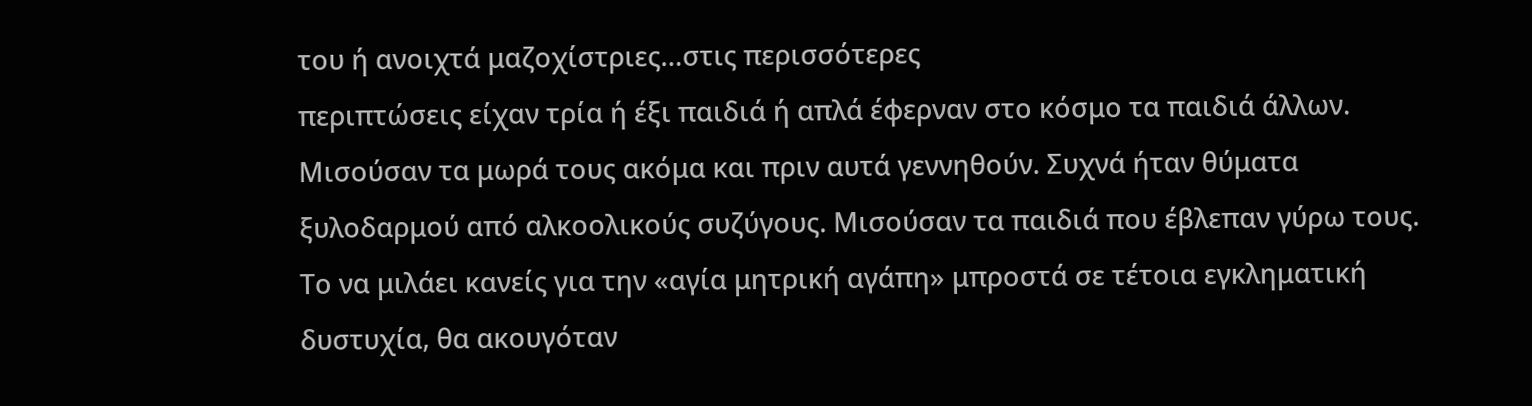του ή ανοιχτά μαζοχίστριες…στις περισσότερες
περιπτώσεις είχαν τρία ή έξι παιδιά ή απλά έφερναν στο κόσμο τα παιδιά άλλων.
Μισούσαν τα μωρά τους ακόμα και πριν αυτά γεννηθούν. Συχνά ήταν θύματα
ξυλοδαρμού από αλκοολικούς συζύγους. Μισούσαν τα παιδιά που έβλεπαν γύρω τους.
Το να μιλάει κανείς για την «αγία μητρική αγάπη» μπροστά σε τέτοια εγκληματική
δυστυχία, θα ακουγόταν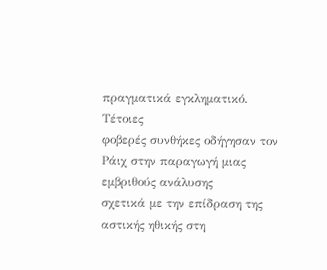πραγματικά εγκληματικό.
Τέτοιες
φοβερές συνθήκες οδήγησαν τον Ράιχ στην παραγωγή μιας εμβριθούς ανάλυσης
σχετικά με την επίδραση της αστικής ηθικής στη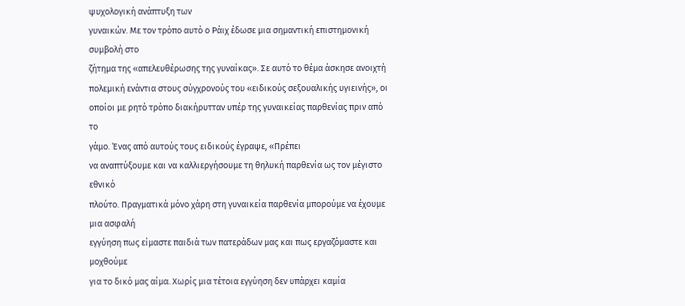ψυχολογική ανάπτυξη των
γυναικών. Με τον τρόπο αυτό ο Ράιχ έδωσε μια σημαντική επιστημονική συμβολή στο
ζήτημα της «απελευθέρωσης της γυναίκας». Σε αυτό το θέμα άσκησε ανοιχτή
πολεμική ενάντια στους σύγχρονούς του «ειδικούς σεξουαλικής υγιεινής», οι
οποίοι με ρητό τρόπο διακήρυτταν υπέρ της γυναικείας παρθενίας πριν από το
γάμο. Ένας από αυτούς τους ειδικούς έγραψε, «Πρέπει
να αναπτύξουμε και να καλλιεργήσουμε τη θηλυκή παρθενία ως τον μέγιστο εθνικό
πλούτο. Πραγματικά μόνο χάρη στη γυναικεία παρθενία μπορούμε να έχουμε μια ασφαλή
εγγύηση πως είμαστε παιδιά των πατεράδων μας και πως εργαζόμαστε και μοχθούμε
για το δικό μας αίμα. Χωρίς μια τέτοια εγγύηση δεν υπάρχει καμία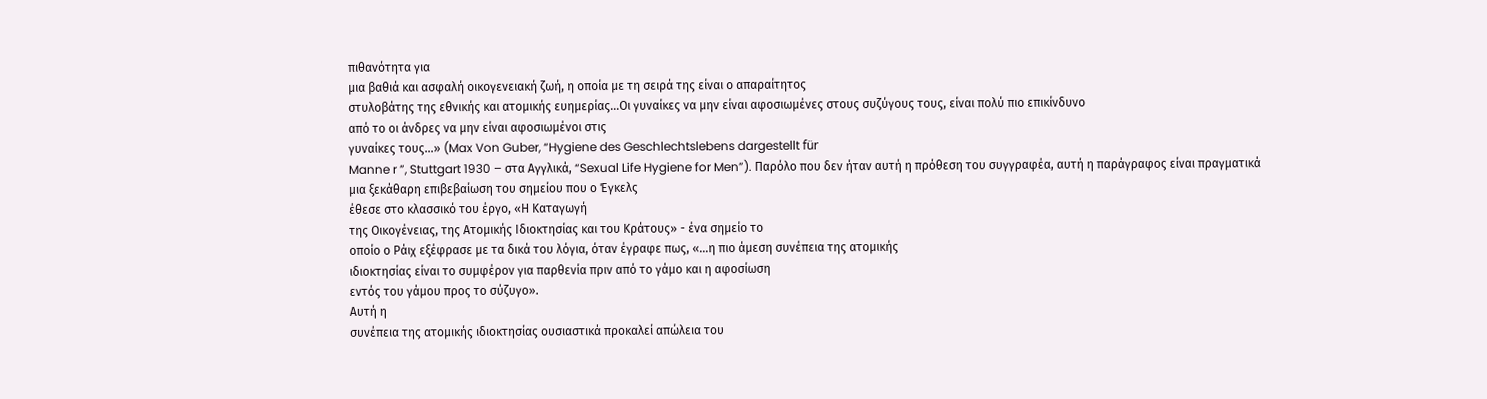πιθανότητα για
μια βαθιά και ασφαλή οικογενειακή ζωή, η οποία με τη σειρά της είναι ο απαραίτητος
στυλοβάτης της εθνικής και ατομικής ευημερίας…Οι γυναίκες να μην είναι αφοσιωμένες στους συζύγους τους, είναι πολύ πιο επικίνδυνο
από το οι άνδρες να μην είναι αφοσιωμένοι στις
γυναίκες τους…» (Max Von Guber, “Hygiene des Geschlechtslebens dargestellt für
Manne r ”, Stuttgart 1930 – στα Αγγλικά, “Sexual Life Hygiene for Men”). Παρόλο που δεν ήταν αυτή η πρόθεση του συγγραφέα, αυτή η παράγραφος είναι πραγματικά
μια ξεκάθαρη επιβεβαίωση του σημείου που ο Έγκελς
έθεσε στο κλασσικό του έργο, «Η Καταγωγή
της Οικογένειας, της Ατομικής Ιδιοκτησίας και του Κράτους» - ένα σημείο το
οποίο ο Ράιχ εξέφρασε με τα δικά του λόγια, όταν έγραφε πως, «…η πιο άμεση συνέπεια της ατομικής
ιδιοκτησίας είναι το συμφέρον για παρθενία πριν από το γάμο και η αφοσίωση
εντός του γάμου προς το σύζυγο».
Αυτή η
συνέπεια της ατομικής ιδιοκτησίας ουσιαστικά προκαλεί απώλεια του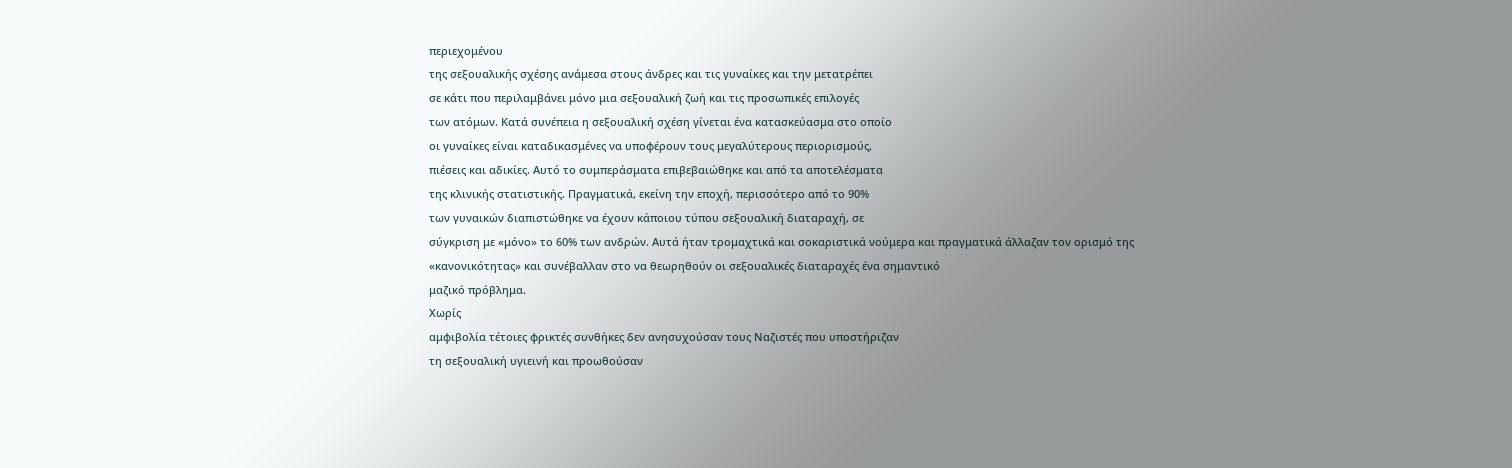περιεχομένου
της σεξουαλικής σχέσης ανάμεσα στους άνδρες και τις γυναίκες και την μετατρέπει
σε κάτι που περιλαμβάνει μόνο μια σεξουαλική ζωή και τις προσωπικές επιλογές
των ατόμων. Κατά συνέπεια η σεξουαλική σχέση γίνεται ένα κατασκεύασμα στο οποίο
οι γυναίκες είναι καταδικασμένες να υποφέρουν τους μεγαλύτερους περιορισμούς,
πιέσεις και αδικίες. Αυτό το συμπεράσματα επιβεβαιώθηκε και από τα αποτελέσματα
της κλινικής στατιστικής. Πραγματικά, εκείνη την εποχή, περισσότερο από το 90%
των γυναικών διαπιστώθηκε να έχουν κάποιου τύπου σεξουαλική διαταραχή, σε
σύγκριση με «μόνο» το 60% των ανδρών. Αυτά ήταν τρομαχτικά και σοκαριστικά νούμερα και πραγματικά άλλαζαν τον ορισμό της
«κανονικότητας» και συνέβαλλαν στο να θεωρηθούν οι σεξουαλικές διαταραχές ένα σημαντικό
μαζικό πρόβλημα.
Χωρίς
αμφιβολία τέτοιες φρικτές συνθήκες δεν ανησυχούσαν τους Ναζιστές που υποστήριζαν
τη σεξουαλική υγιεινή και προωθούσαν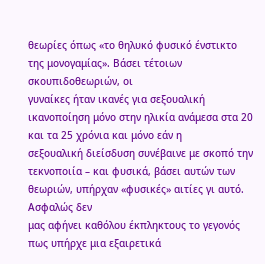θεωρίες όπως «το θηλυκό φυσικό ένστικτο
της μονογαμίας». Βάσει τέτοιων σκουπιδοθεωριών, οι
γυναίκες ήταν ικανές για σεξουαλική ικανοποίηση μόνο στην ηλικία ανάμεσα στα 20
και τα 25 χρόνια και μόνο εάν η
σεξουαλική διείσδυση συνέβαινε με σκοπό την
τεκνοποιία – και φυσικά, βάσει αυτών των θεωριών, υπήρχαν «φυσικές» αιτίες γι αυτό.
Ασφαλώς δεν
μας αφήνει καθόλου έκπληκτους το γεγονός πως υπήρχε μια εξαιρετικά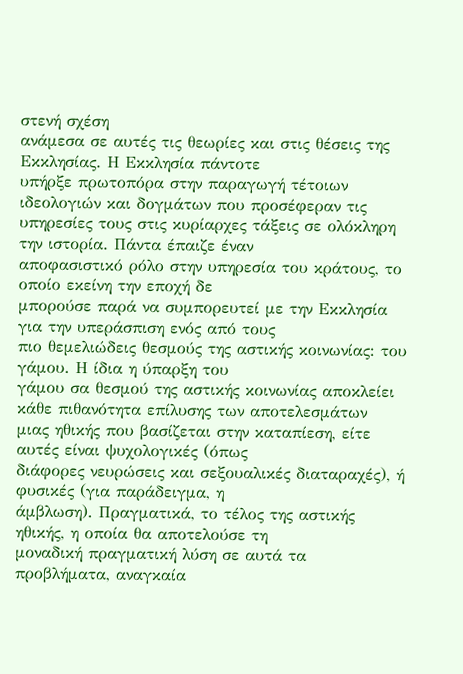στενή σχέση
ανάμεσα σε αυτές τις θεωρίες και στις θέσεις της Εκκλησίας. Η Εκκλησία πάντοτε
υπήρξε πρωτοπόρα στην παραγωγή τέτοιων ιδεολογιών και δογμάτων που προσέφεραν τις
υπηρεσίες τους στις κυρίαρχες τάξεις σε ολόκληρη την ιστορία. Πάντα έπαιζε έναν
αποφασιστικό ρόλο στην υπηρεσία του κράτους, το οποίο εκείνη την εποχή δε
μπορούσε παρά να συμπορευτεί με την Εκκλησία για την υπεράσπιση ενός από τους
πιο θεμελιώδεις θεσμούς της αστικής κοινωνίας: του γάμου. Η ίδια η ύπαρξη του
γάμου σα θεσμού της αστικής κοινωνίας αποκλείει κάθε πιθανότητα επίλυσης των αποτελεσμάτων
μιας ηθικής που βασίζεται στην καταπίεση, είτε αυτές είναι ψυχολογικές (όπως
διάφορες νευρώσεις και σεξουαλικές διαταραχές), ή φυσικές (για παράδειγμα, η
άμβλωση). Πραγματικά, το τέλος της αστικής ηθικής, η οποία θα αποτελούσε τη
μοναδική πραγματική λύση σε αυτά τα προβλήματα, αναγκαία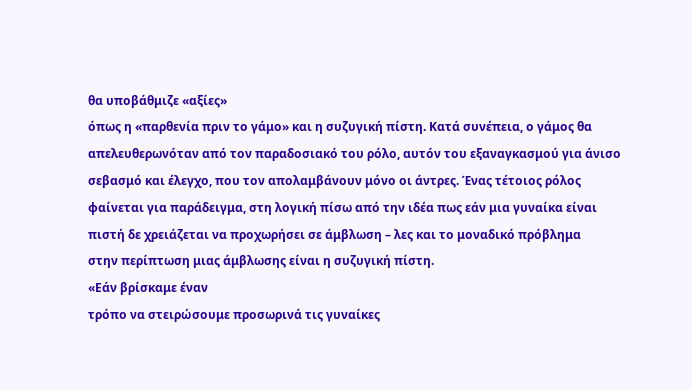θα υποβάθμιζε «αξίες»
όπως η «παρθενία πριν το γάμο» και η συζυγική πίστη. Κατά συνέπεια, ο γάμος θα
απελευθερωνόταν από τον παραδοσιακό του ρόλο, αυτόν του εξαναγκασμού για άνισο
σεβασμό και έλεγχο, που τον απολαμβάνουν μόνο οι άντρες. Ένας τέτοιος ρόλος
φαίνεται για παράδειγμα, στη λογική πίσω από την ιδέα πως εάν μια γυναίκα είναι
πιστή δε χρειάζεται να προχωρήσει σε άμβλωση – λες και το μοναδικό πρόβλημα
στην περίπτωση μιας άμβλωσης είναι η συζυγική πίστη.
«Εάν βρίσκαμε έναν
τρόπο να στειρώσουμε προσωρινά τις γυναίκες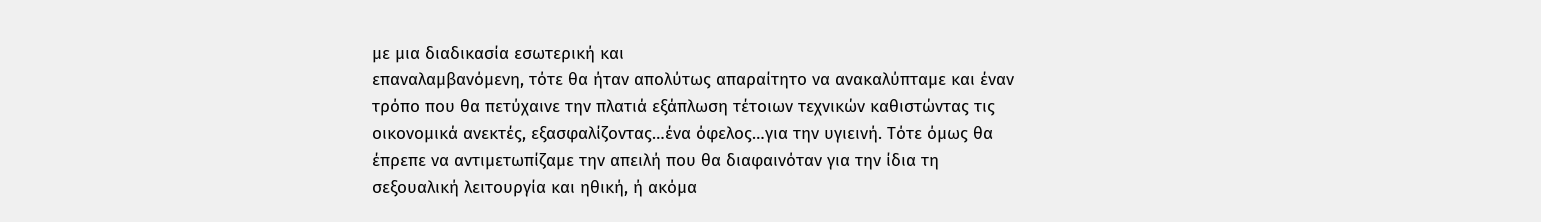με μια διαδικασία εσωτερική και
επαναλαμβανόμενη, τότε θα ήταν απολύτως απαραίτητο να ανακαλύπταμε και έναν
τρόπο που θα πετύχαινε την πλατιά εξάπλωση τέτοιων τεχνικών καθιστώντας τις
οικονομικά ανεκτές, εξασφαλίζοντας…ένα όφελος…για την υγιεινή. Τότε όμως θα
έπρεπε να αντιμετωπίζαμε την απειλή που θα διαφαινόταν για την ίδια τη
σεξουαλική λειτουργία και ηθική, ή ακόμα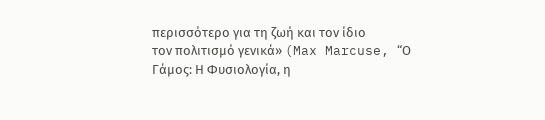περισσότερο για τη ζωή και τον ίδιο
τον πολιτισμό γενικά» (Max Marcuse, “Ο Γάμος: Η Φυσιολογία, η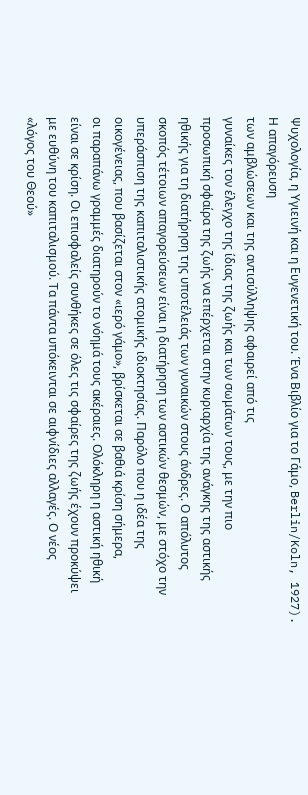Ψυχολογία, η Υγιεινή και η Ευγενετική του. Ένα Βιβλίο για το Γάμο, Berlin/Koln, 1927).
Η απαγόρευση
των αμβλώσεων και της αντισύλληψης αφαιρεί από τις
γυναίκες τον έλεγχο της ίδιας της ζωής και των σωμάτων τους, με την πιο
προσωπική σφαίρα της ζωής να επέρχεται στην κυριαρχία της ανάγκης της αστικής
ηθικής για τη διατήρηση της υποτέλειάς των γυναικών στους άνδρες. Ο απόλυτος
σκοπός τέτοιων απαγορεύσεων είναι η διατήρηση των αστικών θεσμών, με στόχο την
υπεράσπιση της καπιταλιστικής ατομικής ιδιοκτησίας. Παρόλο που η ιδέα της
οικογένειας, που βασίζεται στον «ιερό γάμο», βρίσκεται σε βαθιά κρίση σήμερα,
οι παραπάνω γραμμές διατηρούν το νόημά τους ακέραιες. Ολόκληρη η αστική ηθική
είναι σε κρίση. Οι επισφαλείς συνθήκες σε όλες τις σφαίρες της ζωής έχουν προκύψει
με ευθύνη του καπιταλισμού. Τα πάντα υπόκεινται σε αιφνίδιες αλλαγές. Ο νέος
«λόγος του Θεού»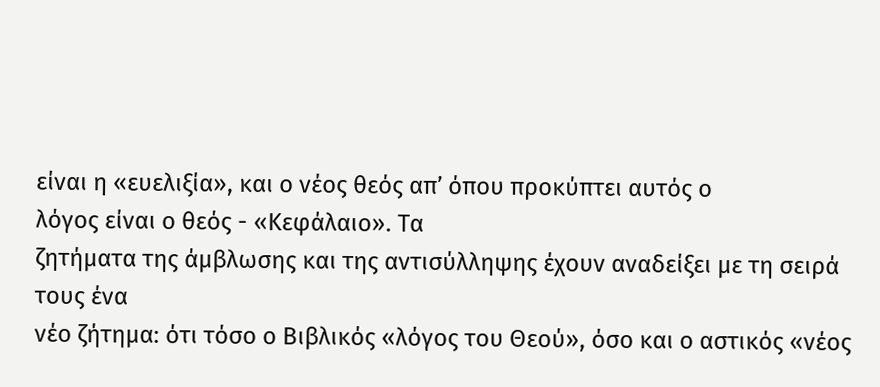είναι η «ευελιξία», και ο νέος θεός απ’ όπου προκύπτει αυτός ο
λόγος είναι ο θεός - «Κεφάλαιο». Τα
ζητήματα της άμβλωσης και της αντισύλληψης έχουν αναδείξει με τη σειρά τους ένα
νέο ζήτημα: ότι τόσο ο Βιβλικός «λόγος του Θεού», όσο και ο αστικός «νέος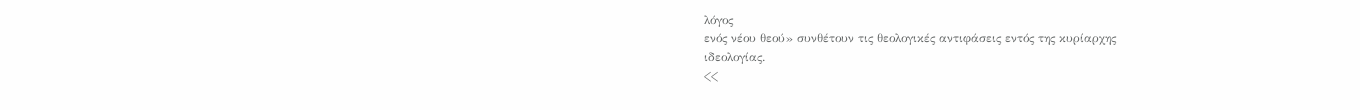λόγος
ενός νέου θεού» συνθέτουν τις θεολογικές αντιφάσεις εντός της κυρίαρχης
ιδεολογίας.
<<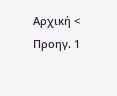Αρχική < Προηγ. 1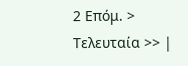2 Επόμ. > Τελευταία >> |